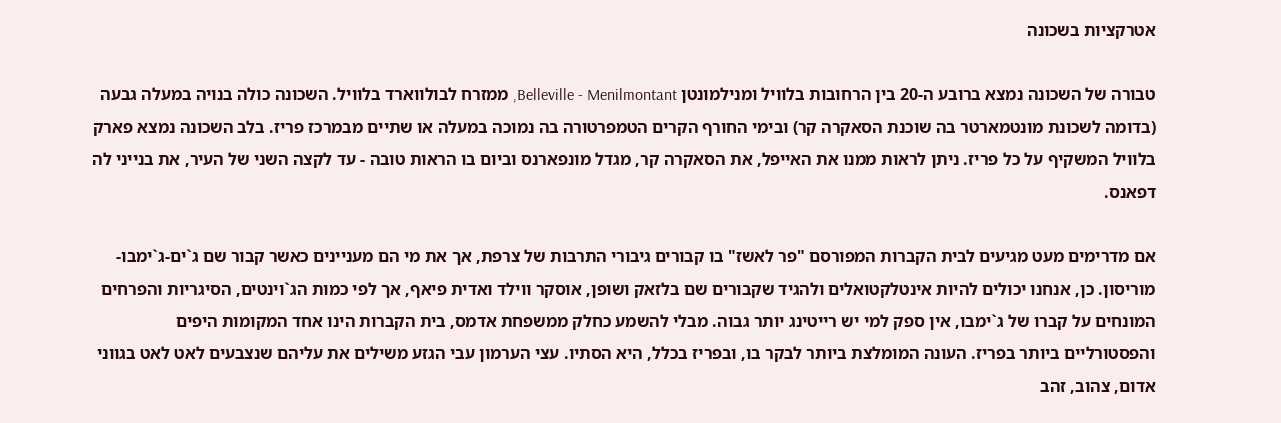אטרקציות בשכונה

טבורה של השכונה נמצא ברובע ה-20 בין הרחובות בלוויל ומנילמונטן Belleville - Menilmontant, ממזרח לבולווארד בלוויל. השכונה כולה בנויה במעלה גבעה (בדומה לשכונת מונטמארטר בה שוכנת הסאקרה קר) ובימי החורף הקרים הטמפרטורה בה נמוכה במעלה או שתיים מבמרכז פריז. בלב השכונה נמצא פארק בלוויל המשקיף על כל פריז. ניתן לראות ממנו את האייפל, את הסאקרה קר, מגדל מונפארנס וביום בו הראות טובה - עד לקצה השני של העיר, את בנייני לה דפאנס.

אם מדרימים מעט מגיעים לבית הקברות המפורסם "פר לאשז" בו קבורים גיבורי התרבות של צרפת, אך את מי הם מעניינים כאשר קבור שם ג`ים-ג`ימבו-מוריסון. כן, אנחנו יכולים להיות אינטלקטואלים ולהגיד שקבורים שם בלזאק ושופן, אוסקר ווילד ואדית פיאף, אך לפי כמות הג`וינטים, הסיגריות והפרחים המונחים על קברו של ג`ימבו, אין ספק למי יש רייטינג יותר גבוה. מבלי להשמע כחלק ממשפחת אדמס, בית הקברות הינו אחד המקומות היפים והפסטורליים ביותר בפריז. העונה המומלצת ביותר לבקר בו, ובפריז בכלל, היא הסתיו. עצי הערמון עבי הגזע משילים את עליהם שנצבעים לאט לאט בגווני אדום, צהוב, זהב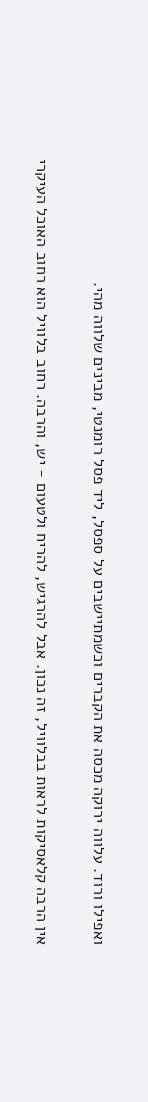ואפילו ורוד. עלווה ירוקה מכסה את הקברים וכשמתיישבים על ספסל, ליד פסל רומנטי, מבינים שלווה מהי.

אין הרבה קלאסיקות לראות בבלוויל, זה נכון. אבל להרגיש, להריח ולטעום - יש, והרבה. רחוב בלוויל הוא רחוב האוכל העיקרי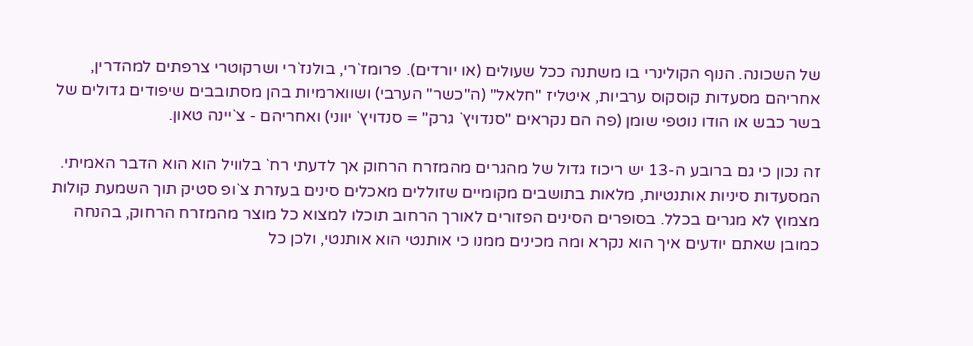של השכונה. הנוף הקולינרי בו משתנה ככל שעולים (או יורדים). פרומז`רי, בולנז`רי ושרקוטרי צרפתים למהדרין, אחריהם מסעדות קוסקוס ערביות, איטליז "חלאל" (ה"כשר" הערבי) ושווארמיות בהן מסתובבים שיפודים גדולים של בשר כבש או הודו נוטפי שומן (פה הם נקראים "סנדויץ` גרק" = סנדויץ` יווני) ואחריהם - צ`יינה טאון.

זה נכון כי גם ברובע ה-13 יש ריכוז גדול של מהגרים מהמזרח הרחוק אך לדעתי רח` בלוויל הוא הוא הדבר האמיתי. המסעדות סיניות אותנטיות, מלאות בתושבים מקומיים שזוללים מאכלים סינים בעזרת צ`ופ סטיק תוך השמעת קולות מצמוץ לא מגרים בכלל. בסופרים הסינים הפזורים לאורך הרחוב תוכלו למצוא כל מוצר מהמזרח הרחוק, בהנחה כמובן שאתם יודעים איך הוא נקרא ומה מכינים ממנו כי אותנטי הוא אותנטי, ולכן כל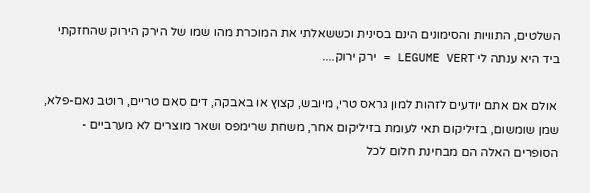השלטים, התוויות והסימונים הינם בסינית וכששאלתי את המוכרת מהו שמו של הירק הירוק שהחזקתי ביד היא ענתה לי LEGUME VERT = ירק ירוק....

 אולם אם אתם יודעים לזהות למון גראס טרי, מיובש, קצוץ או באבקה, דים סאם טריים, רוטב נאם-פלא, שמן שומשום, בזיליקום תאי לעומת בזיליקום אחר, משחת שרימפס ושאר מוצרים לא מערביים - הסופרים האלה הם מבחינת חלום לכל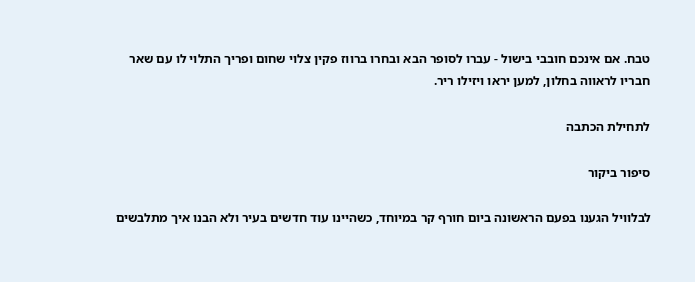טבח. אם אינכם חובבי בישול - עברו לסופר הבא ובחרו ברווז פקין צלוי שחום ופריך התלוי לו עם שאר חבריו לראווה בחלון, למען יראו ויזילו ריר.

לתחילת הכתבה

סיפור ביקור

לבלוויל הגענו בפעם הראשונה ביום חורף קר במיוחד, כשהיינו עוד חדשים בעיר ולא הבנו איך מתלבשים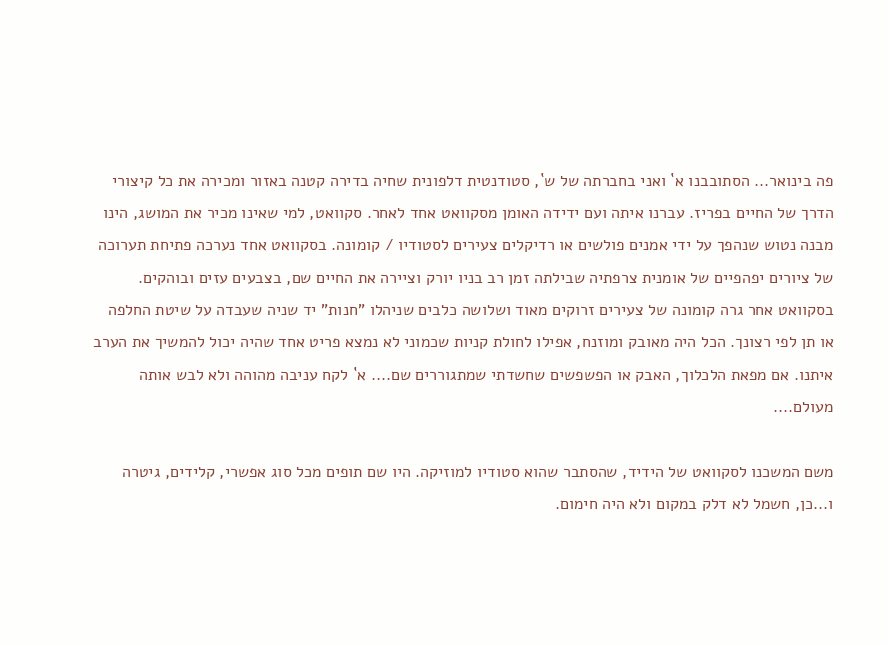פה בינואר... הסתובבנו א` ואני בחברתה של ש`, סטודנטית דלפונית שחיה בדירה קטנה באזור ומכירה את כל קיצורי הדרך של החיים בפריז. עברנו איתה ועם ידידה האומן מסקוואט אחד לאחר. סקוואט, למי שאינו מכיר את המושג, הינו מבנה נטוש שנהפך על ידי אמנים פולשים או רדיקלים צעירים לסטודיו / קומונה. בסקוואט אחד נערכה פתיחת תערוכה של ציורים יפהפיים של אומנית צרפתיה שבילתה זמן רב בניו יורק וציירה את החיים שם, בצבעים עזים ובוהקים. בסקוואט אחר גרה קומונה של צעירים זרוקים מאוד ושלושה כלבים שניהלו "חנות" יד שניה שעבדה על שיטת החלפה או תן לפי רצונך. הכל היה מאובק ומוזנח, אפילו לחולת קניות שכמוני לא נמצא פריט אחד שהיה יכול להמשיך את הערב איתנו. אם מפאת הלכלוך, האבק או הפשפשים שחשדתי שמתגוררים שם.... א` לקח עניבה מהוהה ולא לבש אותה מעולם....

משם המשכנו לסקוואט של הידיד, שהסתבר שהוא סטודיו למוזיקה. היו שם תופים מכל סוג אפשרי, קלידים, גיטרה ו...כן, חשמל לא דלק במקום ולא היה חימום.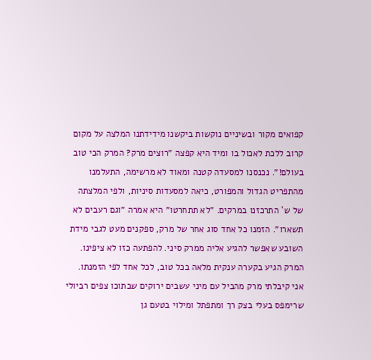קפואים מקור ובשיניים נוקשות ביקשנו מידידתנו המלצה על מקום קרוב ללכת לאכול בו ומיד היא קפצה "רוצים מרק? המרק הכי טוב בעולם!". נכנסנו למסעדה קטנה ומאוד לא מרשימה, התעלמנו מהתפריט הגדול והמפורט, כיאה למסעדות סיניות, ולפי המלצתה של ש` התרכזנו במרקים. "לא תתחרטו" היא אמרה "וגם רעבים לא תשארו". הזמנו כל אחד סוג אחר של מרק, ספקנים מעט לגבי מידת השובע שאפשר להגיע אליה ממרק סיני. להפתעה כזו לא ציפינו. המרק הגיע בקערה ענקית מלאה בכל טוב, לכל אחד לפי הזמנתו. אני קיבלתי מרק מהביל עם מיני עשבים ירוקים שבתוכו צפים רביולי שרימפס בעלי בצק רך ומתפתל ומילוי בטעם גן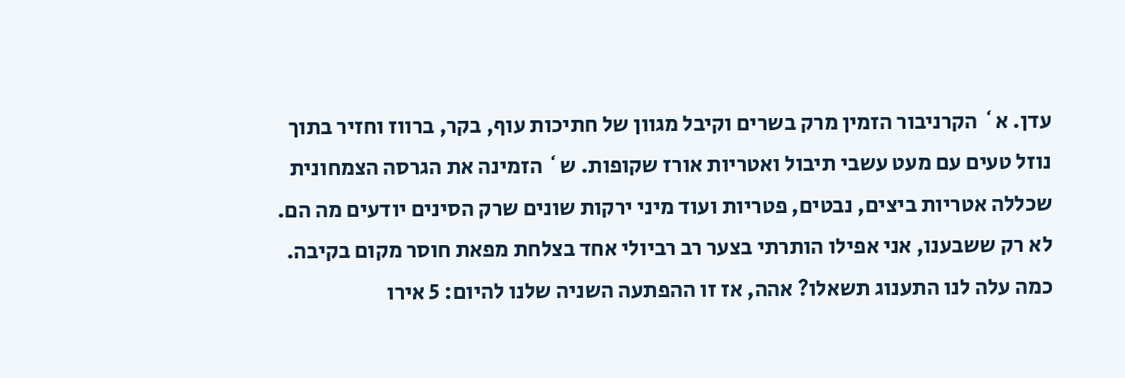עדן. א` הקרניבור הזמין מרק בשרים וקיבל מגוון של חתיכות עוף, בקר, ברווז וחזיר בתוך נוזל טעים עם מעט עשבי תיבול ואטריות אורז שקופות. ש` הזמינה את הגרסה הצמחונית שכללה אטריות ביצים, נבטים, פטריות ועוד מיני ירקות שונים שרק הסינים יודעים מה הם. לא רק ששבענו, אני אפילו הותרתי בצער רב רביולי אחד בצלחת מפאת חוסר מקום בקיבה. כמה עלה לנו התענוג תשאלו? אהה, אז זו ההפתעה השניה שלנו להיום: 5 אירו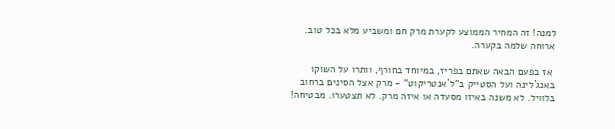למנה! זה המחיר הממוצע לקערת מרק חם ומשביע מלא בכל טוב. ארוחה שלמה בקערה.

 אז בפעם הבאה שאתם בפריז, במיוחד בחורף, וותרו על השוקו באנג`לינה ועל הסטייק ב"ל`אנטריקוט" - מרק אצל הסינים ברחוב בלוויל. לא משנה באיזו מסעדה או איזה מרק. לא תצטערו. מבטיחה!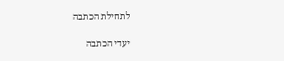לתחילת הכתבה

יעדי הכתבה